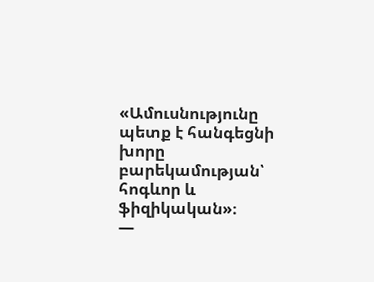«Ամուսնությունը պետք է հանգեցնի խորը բարեկամության՝ հոգևոր և ֆիզիկական»։
—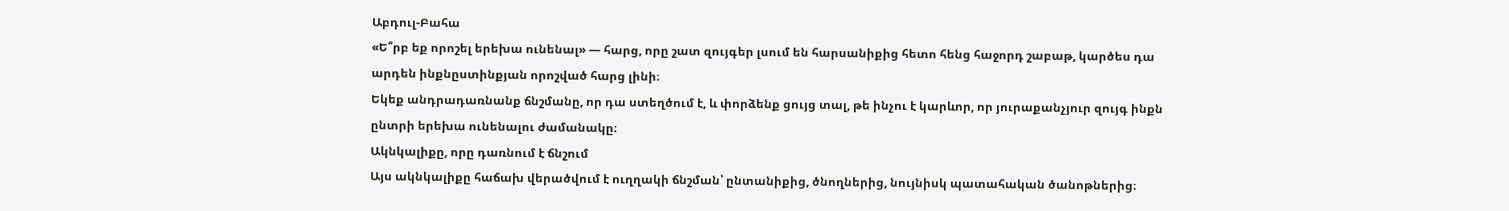Աբդուլ-Բահա
«Ե՞րբ եք որոշել երեխա ունենալ» — հարց, որը շատ զույգեր լսում են հարսանիքից հետո հենց հաջորդ շաբաթ, կարծես դա արդեն ինքնըստինքյան որոշված հարց լինի։
Եկեք անդրադառնանք ճնշմանը, որ դա ստեղծում է, և փորձենք ցույց տալ, թե ինչու է կարևոր, որ յուրաքանչյուր զույգ ինքն ընտրի երեխա ունենալու ժամանակը։
Ակնկալիքը, որը դառնում է ճնշում
Այս ակնկալիքը հաճախ վերածվում է ուղղակի ճնշման՝ ընտանիքից, ծնողներից, նույնիսկ պատահական ծանոթներից։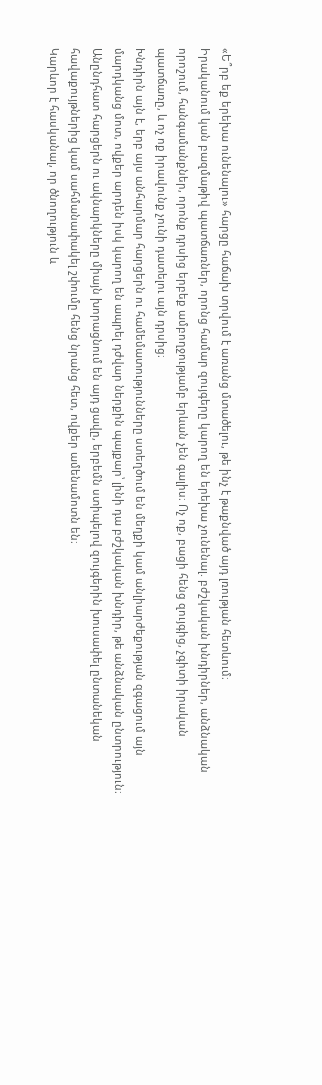«Ե՞րբ եք երեխա ունենալու» հարցը հաճախ տրվում է առանց մտածելու, թե ինչ է թաքնված այդ լռության հետևում։
Իրականում կան բազմաթիվ պատճառներ, որոնց համար զույգերը կարող են երեխա չունենալ. բժշկական խնդիրներ, անձնական որոշում, հանգամանքներ, որոնք դրսից երբեք ամբողջությամբ երևան չեն գալիս։ Ոչ ոք, բացի հենց զույգից, չգիտի իրական պատճառը, և ոչ ոք իրավունք չունի դատելու այն դրսից։
Խնդիրն այն է, երբ այս անհարմար հարցերն ու համեմատությունները ստեղծում են մեղքի կամ անլիարժեքության զգացում այն մարդկանց մոտ, ովքեր արդեն իսկ կարող են ապրել դժվար ներքին պայքար՝ լինի դա բժշկական խնդիր, թե անձնական ընտրություն։
Անընդհատ հարցերն ու ակնարկները միայն խորացնում են այդ ցավը, երբեմն ստիպելով զույգերին խուսափել ընտանեկան հավաքույթներից կամ սահմանափակել շփումը հենց նրանց հետ, ովքեր ամենամոտն են։
Կարևոր է հասկանալ, որ ծնողություն և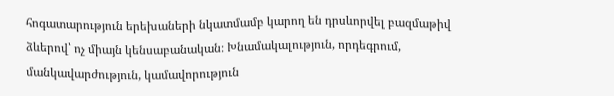հոգատարություն երեխաների նկատմամբ կարող են դրսևորվել բազմաթիվ ձևերով՝ ոչ միայն կենսաբանական։ Խնամակալություն, որդեգրում, մանկավարժություն, կամավորություն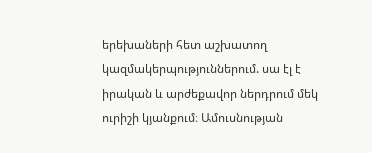երեխաների հետ աշխատող կազմակերպություններում. սա էլ է իրական և արժեքավոր ներդրում մեկ ուրիշի կյանքում։ Ամուսնության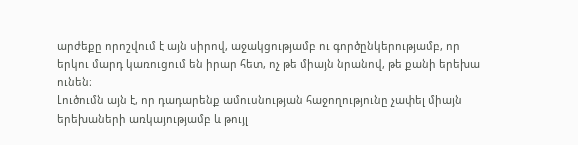արժեքը որոշվում է այն սիրով, աջակցությամբ ու գործընկերությամբ, որ երկու մարդ կառուցում են իրար հետ, ոչ թե միայն նրանով, թե քանի երեխա ունեն։
Լուծումն այն է, որ դադարենք ամուսնության հաջողությունը չափել միայն երեխաների առկայությամբ և թույլ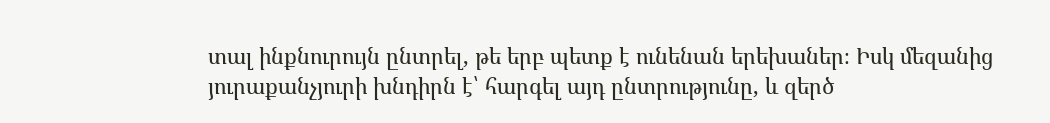տալ ինքնուրույն ընտրել, թե երբ պետք է ունենան երեխաներ։ Իսկ մեզանից յուրաքանչյուրի խնդիրն է՝ հարգել այդ ընտրությունը, և զերծ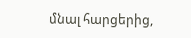մնալ հարցերից,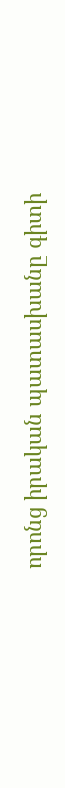որոնց իրական պատասխանը գիտի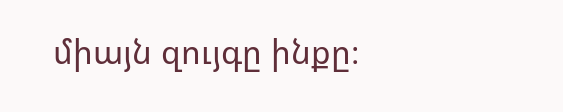միայն զույգը ինքը։